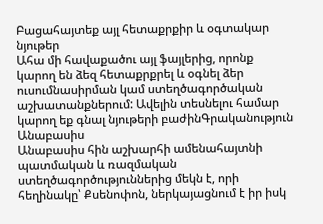Բացահայտեք այլ հետաքրքիր և օգտակար նյութեր
Ահա մի հավաքածու այլ ֆայլերից, որոնք կարող են ձեզ հետաքրքրել և օգնել ձեր ուսումնասիրման կամ ստեղծագործական աշխատանքներում: Ավելին տեսնելու համար կարող եք գնալ նյութերի բաժինԳրականություն
Անաբասիս
Անաբասիս հին աշխարհի ամենահայտնի պատմական և ռազմական ստեղծագործություններից մեկն է, որի հեղինակը՝ Քսենոփոն, ներկայացնում է իր իսկ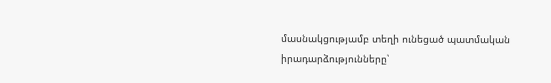մասնակցությամբ տեղի ունեցած պատմական իրադարձությունները՝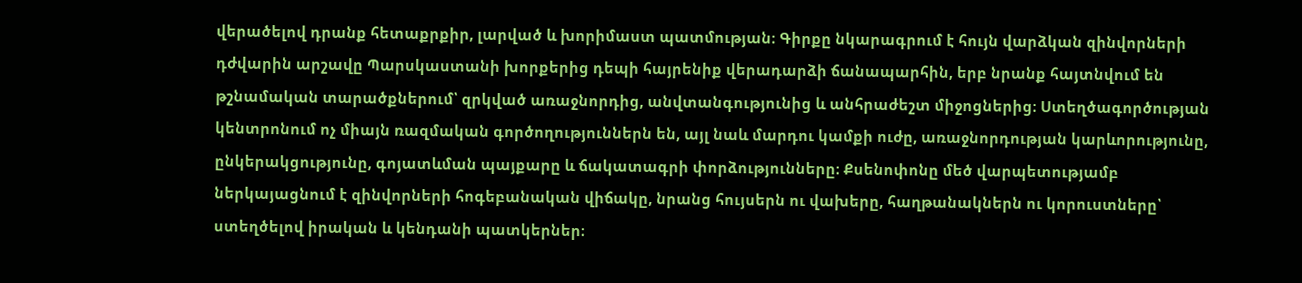վերածելով դրանք հետաքրքիր, լարված և խորիմաստ պատմության։ Գիրքը նկարագրում է հույն վարձկան զինվորների դժվարին արշավը Պարսկաստանի խորքերից դեպի հայրենիք վերադարձի ճանապարհին, երբ նրանք հայտնվում են թշնամական տարածքներում՝ զրկված առաջնորդից, անվտանգությունից և անհրաժեշտ միջոցներից։ Ստեղծագործության կենտրոնում ոչ միայն ռազմական գործողություններն են, այլ նաև մարդու կամքի ուժը, առաջնորդության կարևորությունը, ընկերակցությունը, գոյատևման պայքարը և ճակատագրի փորձությունները։ Քսենոփոնը մեծ վարպետությամբ ներկայացնում է զինվորների հոգեբանական վիճակը, նրանց հույսերն ու վախերը, հաղթանակներն ու կորուստները՝ ստեղծելով իրական և կենդանի պատկերներ։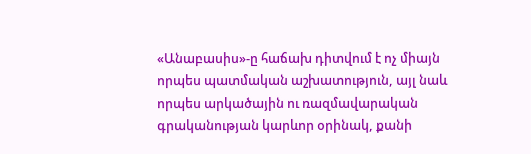«Անաբասիս»-ը հաճախ դիտվում է ոչ միայն որպես պատմական աշխատություն, այլ նաև որպես արկածային ու ռազմավարական գրականության կարևոր օրինակ, քանի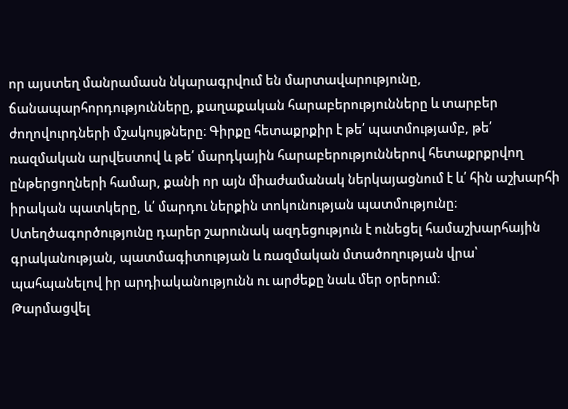որ այստեղ մանրամասն նկարագրվում են մարտավարությունը, ճանապարհորդությունները, քաղաքական հարաբերությունները և տարբեր ժողովուրդների մշակույթները։ Գիրքը հետաքրքիր է թե՛ պատմությամբ, թե՛ ռազմական արվեստով և թե՛ մարդկային հարաբերություններով հետաքրքրվող ընթերցողների համար, քանի որ այն միաժամանակ ներկայացնում է և՛ հին աշխարհի իրական պատկերը, և՛ մարդու ներքին տոկունության պատմությունը։ Ստեղծագործությունը դարեր շարունակ ազդեցություն է ունեցել համաշխարհային գրականության, պատմագիտության և ռազմական մտածողության վրա՝ պահպանելով իր արդիականությունն ու արժեքը նաև մեր օրերում։
Թարմացվել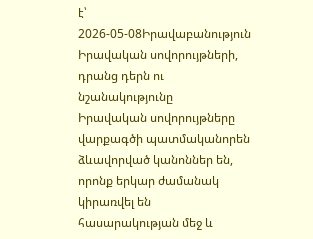է՝ 2026-05-08Իրավաբանություն
Իրավական սովորույթների, դրանց դերն ու նշանակությունը
Իրավական սովորույթները վարքագծի պատմականորեն ձևավորված կանոններ են, որոնք երկար ժամանակ կիրառվել են հասարակության մեջ և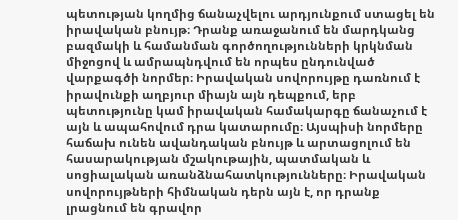պետության կողմից ճանաչվելու արդյունքում ստացել են իրավական բնույթ։ Դրանք առաջանում են մարդկանց բազմակի և համանման գործողությունների կրկնման միջոցով և ամրապնդվում են որպես ընդունված վարքագծի նորմեր։ Իրավական սովորույթը դառնում է իրավունքի աղբյուր միայն այն դեպքում, երբ պետությունը կամ իրավական համակարգը ճանաչում է այն և ապահովում դրա կատարումը։ Այսպիսի նորմերը հաճախ ունեն ավանդական բնույթ և արտացոլում են հասարակության մշակութային, պատմական և սոցիալական առանձնահատկությունները։ Իրավական սովորույթների հիմնական դերն այն է, որ դրանք լրացնում են գրավոր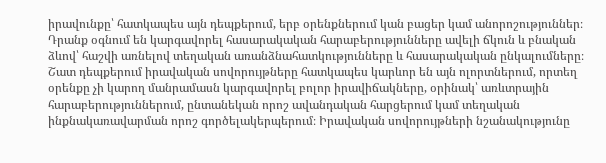իրավունքը՝ հատկապես այն դեպքերում, երբ օրենքներում կան բացեր կամ անորոշություններ։ Դրանք օգնում են կարգավորել հասարակական հարաբերությունները ավելի ճկուն և բնական ձևով՝ հաշվի առնելով տեղական առանձնահատկությունները և հասարակական ընկալումները։ Շատ դեպքերում իրավական սովորույթները հատկապես կարևոր են այն ոլորտներում, որտեղ օրենքը չի կարող մանրամասն կարգավորել բոլոր իրավիճակները, օրինակ՝ առևտրային հարաբերություններում, ընտանեկան որոշ ավանդական հարցերում կամ տեղական ինքնակառավարման որոշ գործելակերպերում։ Իրավական սովորույթների նշանակությունը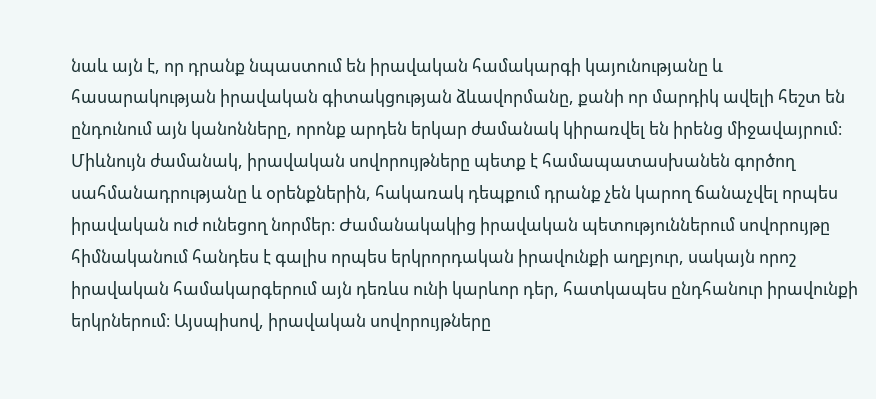նաև այն է, որ դրանք նպաստում են իրավական համակարգի կայունությանը և հասարակության իրավական գիտակցության ձևավորմանը, քանի որ մարդիկ ավելի հեշտ են ընդունում այն կանոնները, որոնք արդեն երկար ժամանակ կիրառվել են իրենց միջավայրում։ Միևնույն ժամանակ, իրավական սովորույթները պետք է համապատասխանեն գործող սահմանադրությանը և օրենքներին, հակառակ դեպքում դրանք չեն կարող ճանաչվել որպես իրավական ուժ ունեցող նորմեր։ Ժամանակակից իրավական պետություններում սովորույթը հիմնականում հանդես է գալիս որպես երկրորդական իրավունքի աղբյուր, սակայն որոշ իրավական համակարգերում այն դեռևս ունի կարևոր դեր, հատկապես ընդհանուր իրավունքի երկրներում։ Այսպիսով, իրավական սովորույթները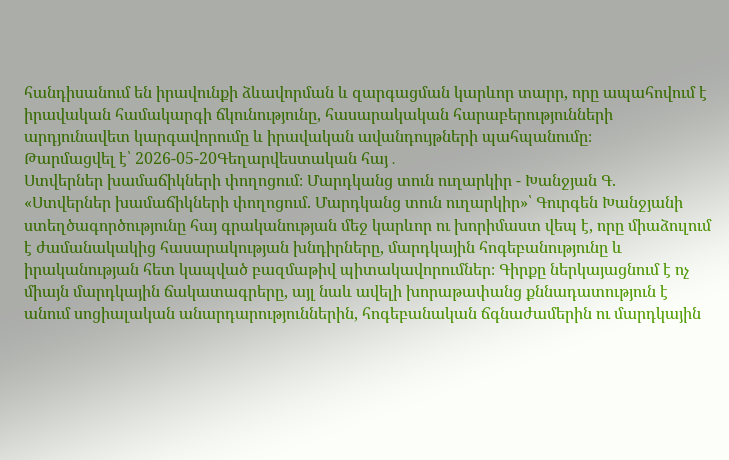հանդիսանում են իրավունքի ձևավորման և զարգացման կարևոր տարր, որը ապահովում է իրավական համակարգի ճկունությունը, հասարակական հարաբերությունների արդյունավետ կարգավորումը և իրավական ավանդույթների պահպանումը։
Թարմացվել է՝ 2026-05-20Գեղարվեստական հայ․
Ստվերներ խամաճիկների փողոցում։ Մարդկանց տուն ուղարկիր - Խանջյան Գ.
«Ստվերներ խամաճիկների փողոցում. Մարդկանց տուն ուղարկիր»՝ Գուրգեն Խանջյանի ստեղծագործությունը հայ գրականության մեջ կարևոր ու խորիմաստ վեպ է, որը միաձուլում է ժամանակակից հասարակության խնդիրները, մարդկային հոգեբանությունը և իրականության հետ կապված բազմաթիվ պիտակավորումներ։ Գիրքը ներկայացնում է ոչ միայն մարդկային ճակատագրերը, այլ նաև ավելի խորաթափանց քննադատություն է անում սոցիալական անարդարություններին, հոգեբանական ճգնաժամերին ու մարդկային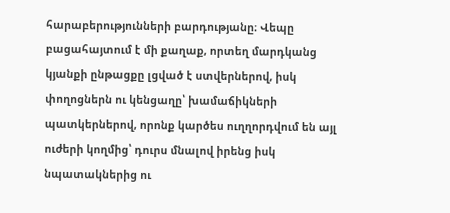հարաբերությունների բարդությանը։ Վեպը բացահայտում է մի քաղաք, որտեղ մարդկանց կյանքի ընթացքը լցված է ստվերներով, իսկ փողոցներն ու կենցաղը՝ խամաճիկների պատկերներով, որոնք կարծես ուղղորդվում են այլ ուժերի կողմից՝ դուրս մնալով իրենց իսկ նպատակներից ու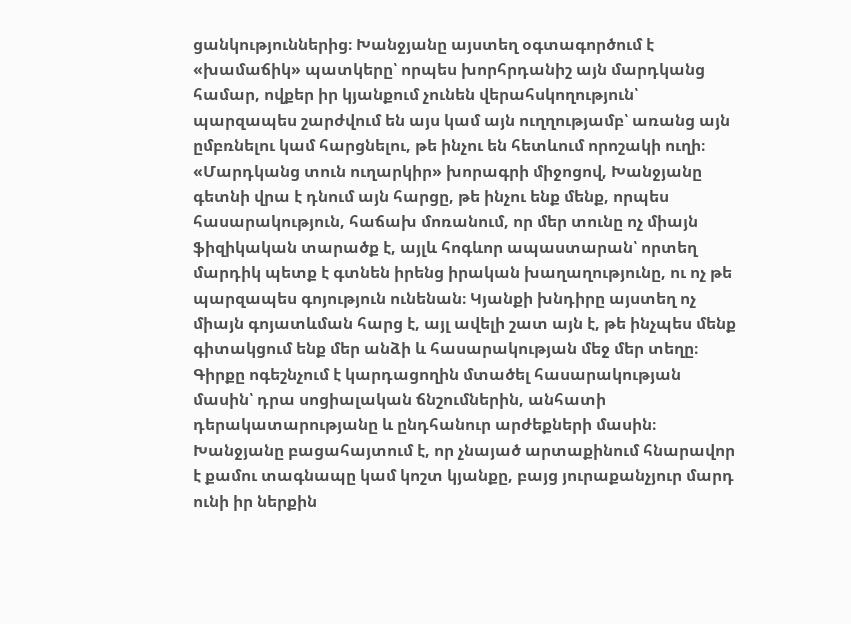ցանկություններից։ Խանջյանը այստեղ օգտագործում է «խամաճիկ» պատկերը՝ որպես խորհրդանիշ այն մարդկանց համար, ովքեր իր կյանքում չունեն վերահսկողություն՝ պարզապես շարժվում են այս կամ այն ուղղությամբ՝ առանց այն ըմբռնելու կամ հարցնելու, թե ինչու են հետևում որոշակի ուղի։ «Մարդկանց տուն ուղարկիր» խորագրի միջոցով, Խանջյանը գետնի վրա է դնում այն հարցը, թե ինչու ենք մենք, որպես հասարակություն, հաճախ մոռանում, որ մեր տունը ոչ միայն ֆիզիկական տարածք է, այլև հոգևոր ապաստարան՝ որտեղ մարդիկ պետք է գտնեն իրենց իրական խաղաղությունը, ու ոչ թե պարզապես գոյություն ունենան։ Կյանքի խնդիրը այստեղ ոչ միայն գոյատևման հարց է, այլ ավելի շատ այն է, թե ինչպես մենք գիտակցում ենք մեր անձի և հասարակության մեջ մեր տեղը։ Գիրքը ոգեշնչում է կարդացողին մտածել հասարակության մասին՝ դրա սոցիալական ճնշումներին, անհատի դերակատարությանը և ընդհանուր արժեքների մասին։ Խանջյանը բացահայտում է, որ չնայած արտաքինում հնարավոր է քամու տագնապը կամ կոշտ կյանքը, բայց յուրաքանչյուր մարդ ունի իր ներքին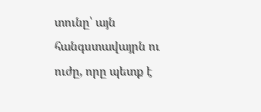տունը՝ այն հանգստավայրն ու ուժը, որը պետք է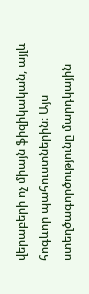վերաբերի ոչ միայն ֆիզիկական, այլև հոգևոր պահուստներին։ Այս ստեղծագործությունը մարդկային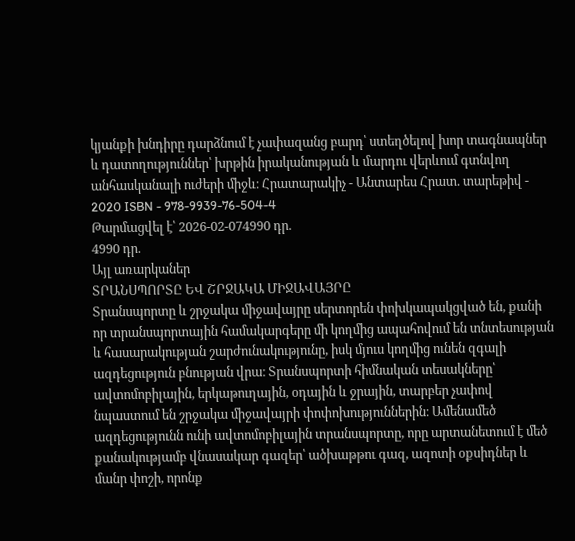կյանքի խնդիրը դարձնում է չափազանց բարդ՝ ստեղծելով խոր տագնապներ և դատողություններ՝ խրթին իրականության և մարդու վերևում գտնվող անհասկանալի ուժերի միջև։ Հրատարակիչ - Անտարես Հրատ. տարեթիվ - 2020 ISBN - 978-9939-76-504-4
Թարմացվել է՝ 2026-02-074990 դր.
4990 դր.
Այլ առարկաներ
ՏՐԱՆՍՊՈՐՏԸ ԵՎ ՇՐՋԱԿԱ ՄԻՋԱՎԱՅՐԸ
Տրանսպորտը և շրջակա միջավայրը սերտորեն փոխկապակցված են, քանի որ տրանսպորտային համակարգերը մի կողմից ապահովում են տնտեսության և հասարակության շարժունակությունը, իսկ մյուս կողմից ունեն զգալի ազդեցություն բնության վրա։ Տրանսպորտի հիմնական տեսակները՝ ավտոմոբիլային, երկաթուղային, օդային և ջրային, տարբեր չափով նպաստում են շրջակա միջավայրի փոփոխություններին։ Ամենամեծ ազդեցությունն ունի ավտոմոբիլային տրանսպորտը, որը արտանետում է մեծ քանակությամբ վնասակար գազեր՝ ածխաթթու գազ, ազոտի օքսիդներ և մանր փոշի, որոնք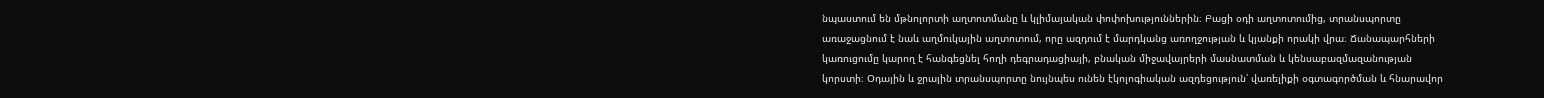նպաստում են մթնոլորտի աղտոտմանը և կլիմայական փոփոխություններին։ Բացի օդի աղտոտումից, տրանսպորտը առաջացնում է նաև աղմուկային աղտոտում, որը ազդում է մարդկանց առողջության և կյանքի որակի վրա։ Ճանապարհների կառուցումը կարող է հանգեցնել հողի դեգրադացիայի, բնական միջավայրերի մասնատման և կենսաբազմազանության կորստի։ Օդային և ջրային տրանսպորտը նույնպես ունեն էկոլոգիական ազդեցություն՝ վառելիքի օգտագործման և հնարավոր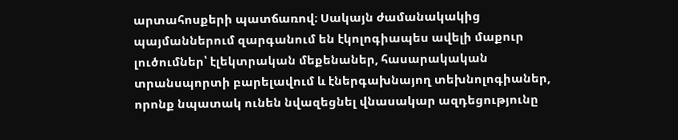արտահոսքերի պատճառով։ Սակայն ժամանակակից պայմաններում զարգանում են էկոլոգիապես ավելի մաքուր լուծումներ՝ էլեկտրական մեքենաներ, հասարակական տրանսպորտի բարելավում և էներգախնայող տեխնոլոգիաներ, որոնք նպատակ ունեն նվազեցնել վնասակար ազդեցությունը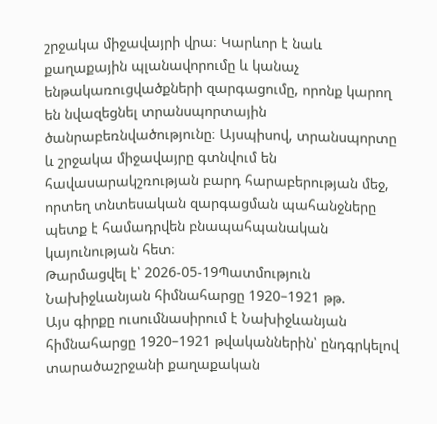շրջակա միջավայրի վրա։ Կարևոր է նաև քաղաքային պլանավորումը և կանաչ ենթակառուցվածքների զարգացումը, որոնք կարող են նվազեցնել տրանսպորտային ծանրաբեռնվածությունը։ Այսպիսով, տրանսպորտը և շրջակա միջավայրը գտնվում են հավասարակշռության բարդ հարաբերության մեջ, որտեղ տնտեսական զարգացման պահանջները պետք է համադրվեն բնապահպանական կայունության հետ։
Թարմացվել է՝ 2026-05-19Պատմություն
Նախիջևանյան հիմնահարցը 1920–1921 թթ.
Այս գիրքը ուսումնասիրում է Նախիջևանյան հիմնահարցը 1920–1921 թվականներին՝ ընդգրկելով տարածաշրջանի քաղաքական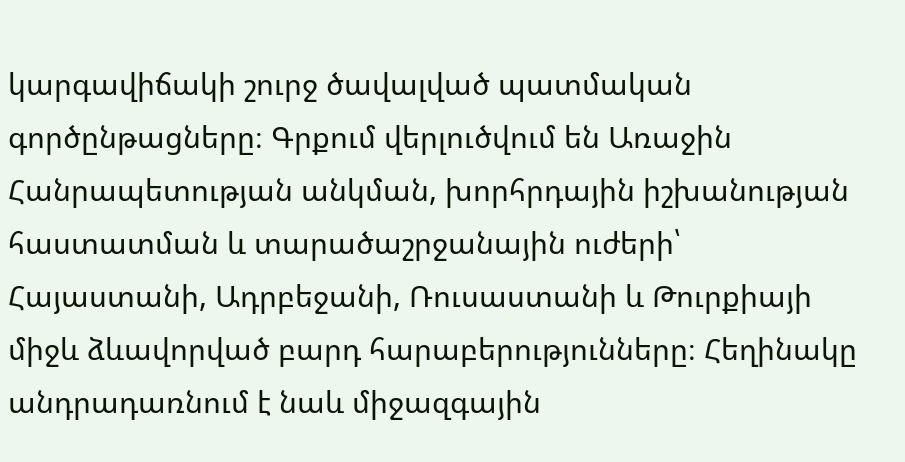կարգավիճակի շուրջ ծավալված պատմական գործընթացները։ Գրքում վերլուծվում են Առաջին Հանրապետության անկման, խորհրդային իշխանության հաստատման և տարածաշրջանային ուժերի՝ Հայաստանի, Ադրբեջանի, Ռուսաստանի և Թուրքիայի միջև ձևավորված բարդ հարաբերությունները։ Հեղինակը անդրադառնում է նաև միջազգային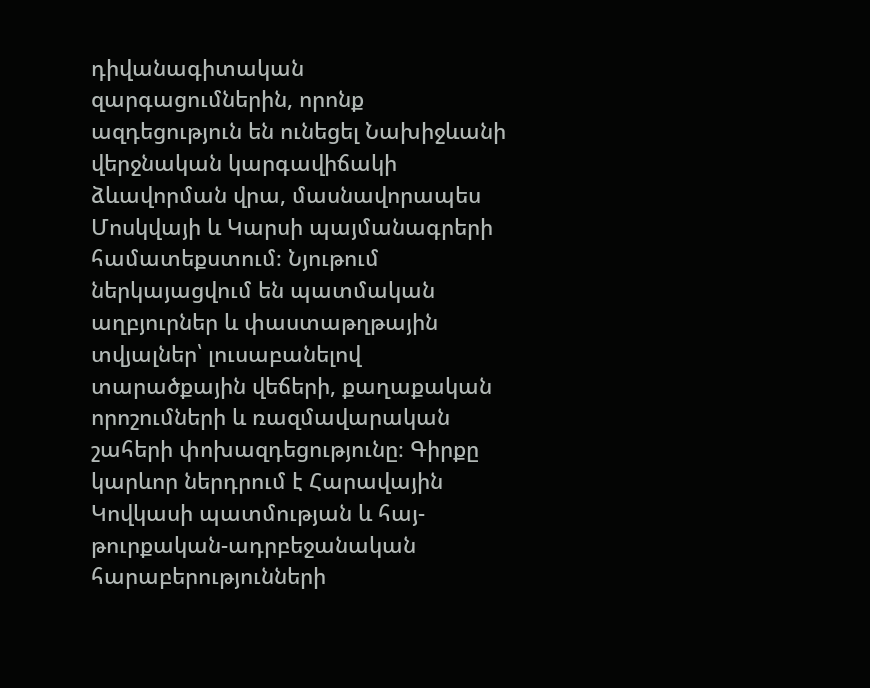դիվանագիտական զարգացումներին, որոնք ազդեցություն են ունեցել Նախիջևանի վերջնական կարգավիճակի ձևավորման վրա, մասնավորապես Մոսկվայի և Կարսի պայմանագրերի համատեքստում։ Նյութում ներկայացվում են պատմական աղբյուրներ և փաստաթղթային տվյալներ՝ լուսաբանելով տարածքային վեճերի, քաղաքական որոշումների և ռազմավարական շահերի փոխազդեցությունը։ Գիրքը կարևոր ներդրում է Հարավային Կովկասի պատմության և հայ-թուրքական-ադրբեջանական հարաբերությունների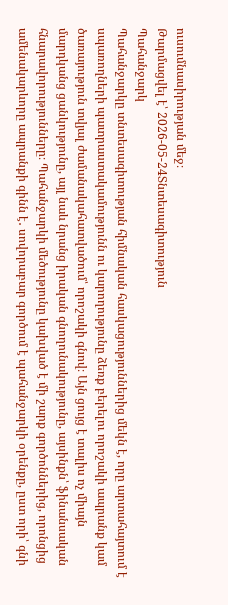ուսումնասիրության մեջ։
Թարմացվել է՝ 2026-05-24Տնտեսագիտություն
Պահանջարկ
Պահանջարկը տնտեսագիտության հիմնական հասկացություններից մեկն է, որը արտահայտում է սպառողների պատրաստակամությունն ու կարողությունը ձեռք բերելու որոշակի ապրանք կամ ծառայություն տվյալ ժամանակահատվածում՝ որոշակի գնով։ Այն ցույց է տալիս ոչ միայն մարդկանց ցանկությունը, այլ նաև նրանց իրական գնողունակությունը, այսինքն՝ ֆինանսական հնարավորությունները։ Պահանջարկի մեծությունը կախված է մի շարք գործոններից, որոնցից ամենակարևորը ապրանքի գինն է․ սովորաբար գործում է պահանջարկի օրենքը, ըստ որի՝ գնի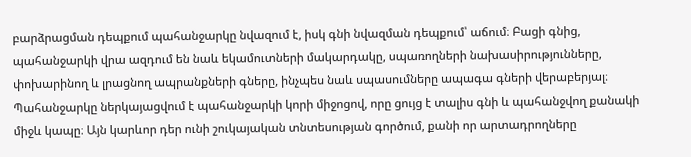բարձրացման դեպքում պահանջարկը նվազում է, իսկ գնի նվազման դեպքում՝ աճում։ Բացի գնից, պահանջարկի վրա ազդում են նաև եկամուտների մակարդակը, սպառողների նախասիրությունները, փոխարինող և լրացնող ապրանքների գները, ինչպես նաև սպասումները ապագա գների վերաբերյալ։ Պահանջարկը ներկայացվում է պահանջարկի կորի միջոցով, որը ցույց է տալիս գնի և պահանջվող քանակի միջև կապը։ Այն կարևոր դեր ունի շուկայական տնտեսության գործում, քանի որ արտադրողները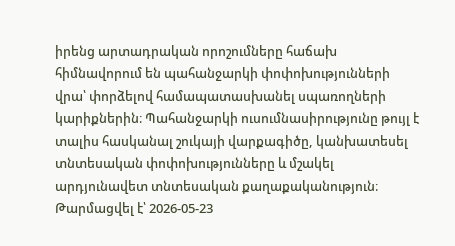իրենց արտադրական որոշումները հաճախ հիմնավորում են պահանջարկի փոփոխությունների վրա՝ փորձելով համապատասխանել սպառողների կարիքներին։ Պահանջարկի ուսումնասիրությունը թույլ է տալիս հասկանալ շուկայի վարքագիծը, կանխատեսել տնտեսական փոփոխությունները և մշակել արդյունավետ տնտեսական քաղաքականություն։
Թարմացվել է՝ 2026-05-23